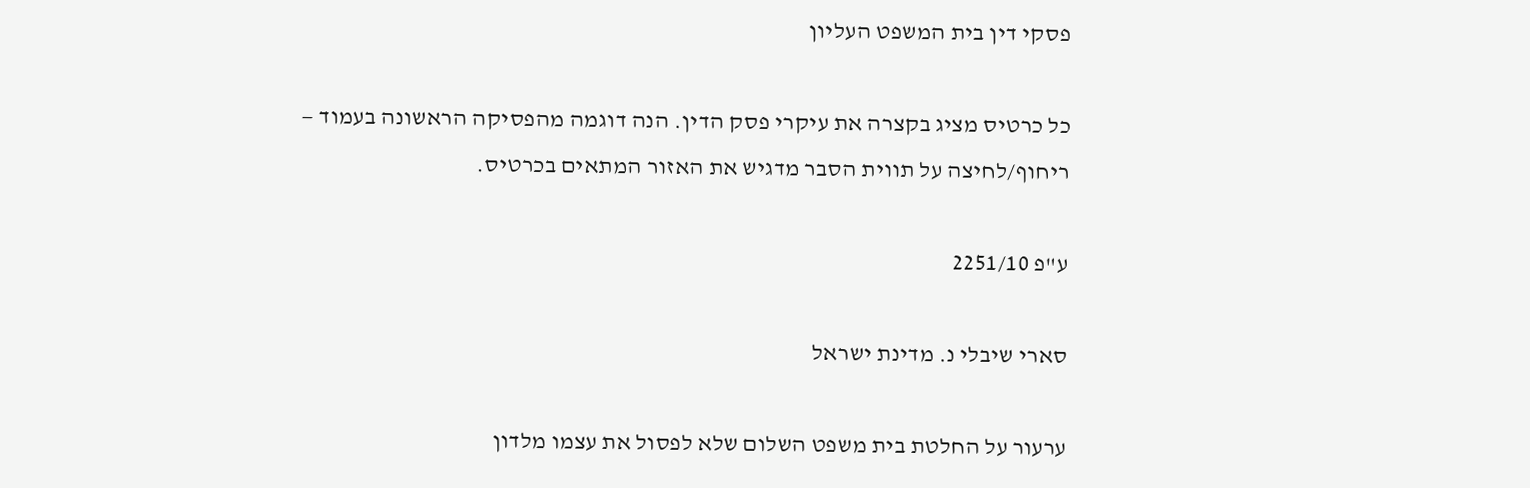פסקי דין בית המשפט העליון

כל כרטיס מציג בקצרה את עיקרי פסק הדין. הנה דוגמה מהפסיקה הראשונה בעמוד — ריחוף/לחיצה על תווית הסבר מדגיש את האזור המתאים בכרטיס.

ע"פ 2251/10

סארי שיבלי נ. מדינת ישראל

ערעור על החלטת בית משפט השלום שלא לפסול את עצמו מלדון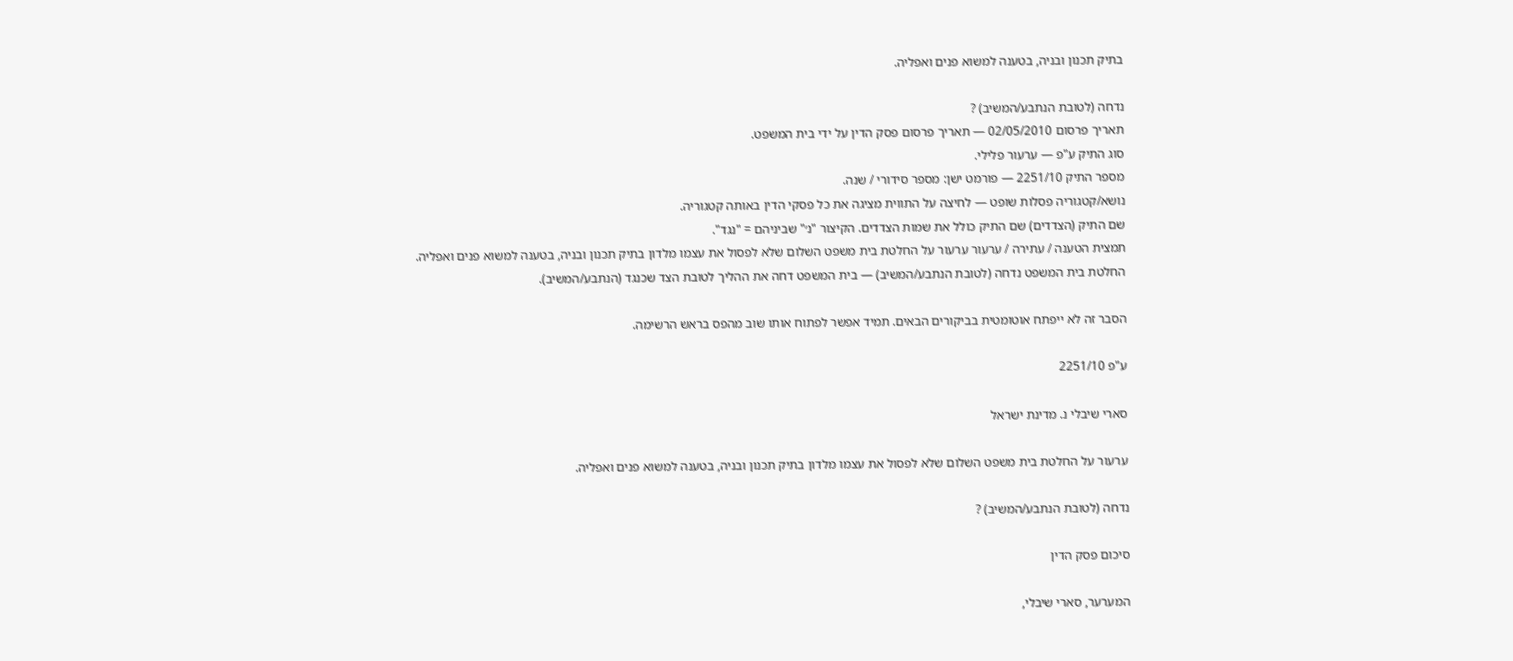בתיק תכנון ובניה, בטענה למשוא פנים ואפליה.

נדחה (לטובת הנתבע/המשיב) ?
תאריך פרסום 02/05/2010 — תאריך פרסום פסק הדין על ידי בית המשפט.
סוג התיק ע"פ — ערעור פלילי.
מספר התיק 2251/10 — פורמט ישן: מספר סידורי / שנה.
נושא/קטגוריה פסלות שופט — לחיצה על התווית מציגה את כל פסקי הדין באותה קטגוריה.
שם התיק (הצדדים) שם התיק כולל את שמות הצדדים. הקיצור "נ׳" שביניהם = "נגד".
תמצית הטענה / עתירה / ערעור ערעור על החלטת בית משפט השלום שלא לפסול את עצמו מלדון בתיק תכנון ובניה, בטענה למשוא פנים ואפליה.
החלטת בית המשפט נדחה (לטובת הנתבע/המשיב) — בית המשפט דחה את ההליך לטובת הצד שכנגד (הנתבע/המשיב).

הסבר זה לא ייפתח אוטומטית בביקורים הבאים. תמיד אפשר לפתוח אותו שוב מהפס בראש הרשימה.

ע"פ 2251/10

סארי שיבלי נ. מדינת ישראל

ערעור על החלטת בית משפט השלום שלא לפסול את עצמו מלדון בתיק תכנון ובניה, בטענה למשוא פנים ואפליה.

נדחה (לטובת הנתבע/המשיב) ?

סיכום פסק הדין

המערער, סארי שיבלי,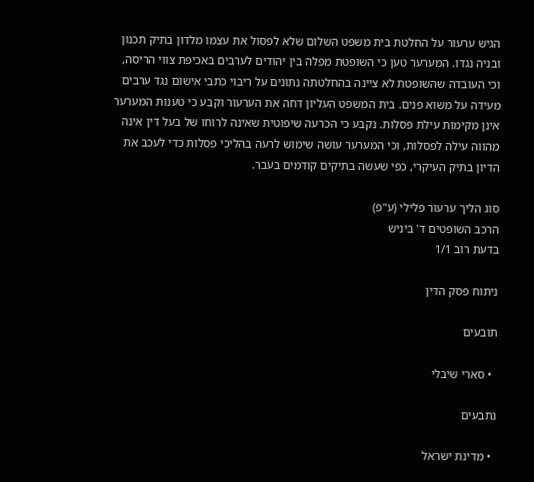הגיש ערעור על החלטת בית משפט השלום שלא לפסול את עצמו מלדון בתיק תכנון ובניה נגדו. המערער טען כי השופטת מפלה בין יהודים לערבים באכיפת צווי הריסה, וכי העובדה שהשופטת לא ציינה בהחלטתה נתונים על ריבוי כתבי אישום נגד ערבים מעידה על משוא פנים. בית המשפט העליון דחה את הערעור וקבע כי טענות המערער אינן מקימות עילת פסלות. נקבע כי הכרעה שיפוטית שאינה לרוחו של בעל דין אינה מהווה עילה לפסלות, וכי המערער עושה שימוש לרעה בהליכי פסלות כדי לעכב את הדיון בתיק העיקרי, כפי שעשה בתיקים קודמים בעבר.

סוג הליך ערעור פלילי (ע"פ)
הרכב השופטים ד' ביניש
בדעת רוב 1/1

ניתוח פסק הדין

תובעים

  • סארי שיבלי

נתבעים

  • מדינת ישראל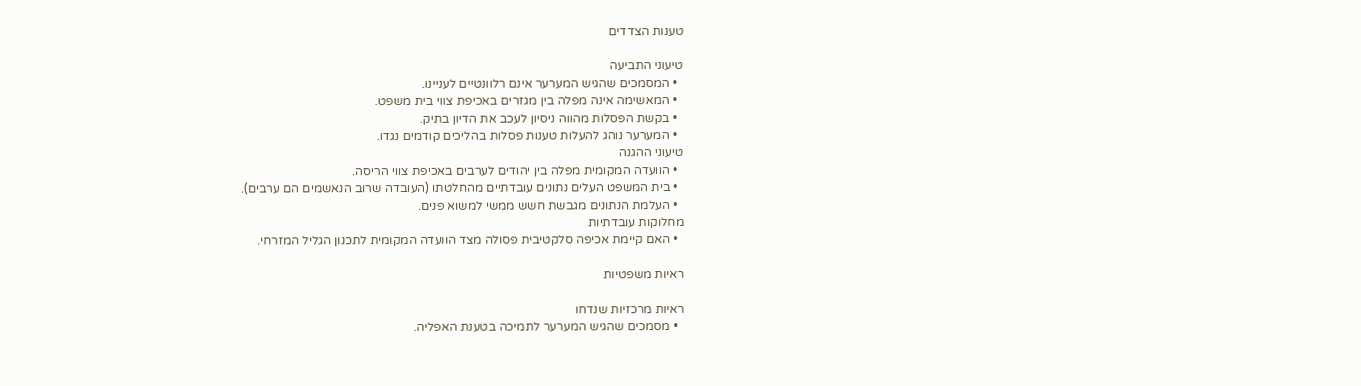טענות הצדדים

טיעוני התביעה
  • המסמכים שהגיש המערער אינם רלוונטיים לעניינו.
  • המאשימה אינה מפלה בין מגזרים באכיפת צווי בית משפט.
  • בקשת הפסלות מהווה ניסיון לעכב את הדיון בתיק.
  • המערער נוהג להעלות טענות פסלות בהליכים קודמים נגדו.
טיעוני ההגנה
  • הוועדה המקומית מפלה בין יהודים לערבים באכיפת צווי הריסה.
  • בית המשפט העלים נתונים עובדתיים מהחלטתו (העובדה שרוב הנאשמים הם ערבים).
  • העלמת הנתונים מגבשת חשש ממשי למשוא פנים.
מחלוקות עובדתיות
  • האם קיימת אכיפה סלקטיבית פסולה מצד הוועדה המקומית לתכנון הגליל המזרחי.

ראיות משפטיות

ראיות מרכזיות שנדחו
  • מסמכים שהגיש המערער לתמיכה בטענת האפליה.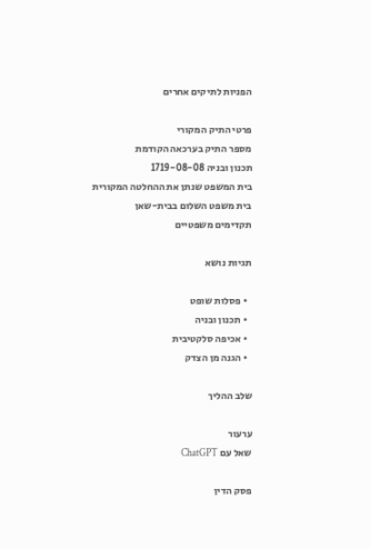הפניות לתיקים אחרים

פרטי התיק המקורי
מספר התיק בערכאה הקודמת
תכנון ובניה 1719-08-08
בית המשפט שנתן את ההחלטה המקורית
בית משפט השלום בבית-שאן
תקדימים משפטיים

תגיות נושא

  • פסלות שופט
  • תכנון ובניה
  • אכיפה סלקטיבית
  • הגנה מן הצדק

שלב ההליך

ערעור
שאל עם ChatGPT

פסק הדין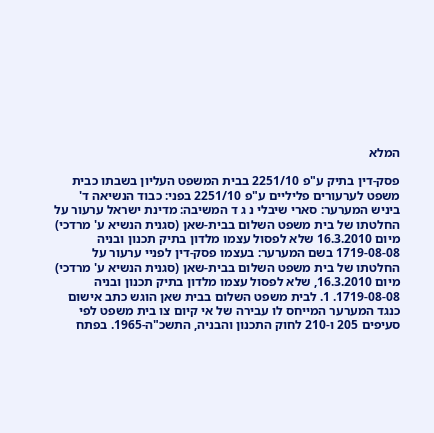המלא

פסק-דין בתיק ע"פ 2251/10 בבית המשפט העליון בשבתו כבית משפט לערעורים פליליים ע"פ 2251/10 בפני: כבוד הנשיאה ד' ביניש המערער: סארי שיבלי נ ג ד המשיבה: מדינת ישראל ערעור על החלטתו של בית משפט השלום בבית-שאן (סגנית הנשיא ע' מרדכי) מיום 16.3.2010 שלא לפסול עצמו מלדון בתיק תכנון ובניה 1719-08-08 בשם המערער: בעצמו פסק-דין לפניי ערעור על החלטתו של בית משפט השלום בבית-שאן (סגנית הנשיא ע' מרדכי) מיום 16.3.2010, שלא לפסול עצמו מלדון בתיק תכנון ובניה 1719-08-08. 1. לבית משפט השלום בבית שאן הוגש כתב אישום כנגד המערער המייחס לו עבירה של אי קיום צו בית משפט לפי סעיפים 205 ו-210 לחוק התכנון והבניה, התשכ"ה-1965. בפתח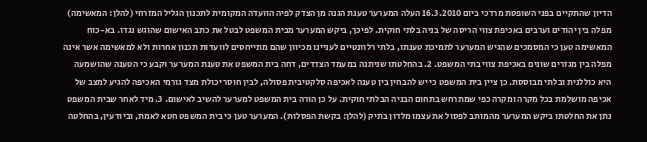הדיון שהתקיים בפני השופטת מרדכי ביום 16.3.2010 העלה המערער טענת הגנה מן הצדק לפיה הוועדה המקומית לתכנון הגליל המזרחי (להלן: המאשימה) מפלה בין יהודים וערבים באכיפת צווי הריסה של בניה בלתי חוקית. לפיכך, ביקש המערער מבית המשפט לבטל את כתב האישום שהוגש נגדו. בא-כוח המאשימה טען כי המסמכים שהגיש המערער לתמיכת טענתו, בלתי רלוונטיים לעניינו מכיוון שהם מתייחסים לוועדות תכנון אחרות ולא למאשימה אשר אינה מפלה בין מגזרים שונים באכיפת צווי בתי המשפט. 2. בהחלטתו שניתנה במעמד הצדדים, דחה בית המשפט את טענת המערער וקבע כי הטענה שהושמעה היא כוללנית ובלתי מבוססת. כן ציין בית המשפט כי יש להבחין בין טענה לאכיפה סלקטיבית פסולה, לבין חוסר יכולת מצד גורמי האכיפה להגיע למצב של אכיפה מושלמת בכל מקרה ומקרה כפי שמתרחש בתחום הבניה הבלתי חוקית. על כן הורה בית המשפט למערער להשיב לאישום. 3. מיד לאחר שבית המשפט נתן את החלטתו ביקש המערער מהמותב לפסול את עצמו מלדון בתיק (להלן: בקשת הפסלות). המערער טען כי בית המשפט חטא לאמת, וביודעין, בהחלטה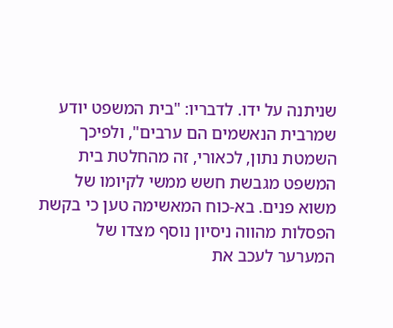שניתנה על ידו. לדבריו: "בית המשפט יודע שמרבית הנאשמים הם ערבים", ולפיכך השמטת נתון, לכאורי, זה מהחלטת בית המשפט מגבשת חשש ממשי לקיומו של משוא פנים. בא-כוח המאשימה טען כי בקשת הפסלות מהווה ניסיון נוסף מצדו של המערער לעכב את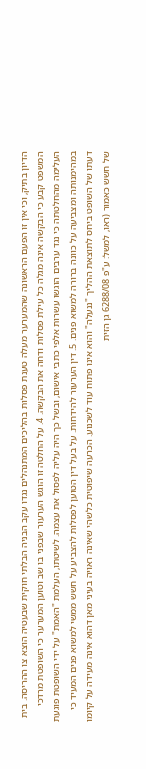הדיון בתיק, וכי אין זו הפעם הראשונה שהמערער מעלה טענת פסלות בהליכים המתנהלים נגדו עקב הבניה הבלתי חוקית שבעטיה הוצא צו ההריסה. בית המשפט קבע כי הבקשה אינה מגלה כל עילת פסלות ודחה את הבקשה. 4. על החלטה זו הוגש הערעור שבפני בו שב וטוען המערער כי השופטת מרדכי העלימה מהחלטתה כי נגד ערבים הוגשו עשרות אלפי כתבי אישום, ובשל כך היה עליה לפסול את עצמה. לשיטתו, העלמת "האמת" על ידי השופטת פוגעת במהימנותה ומצביעה על כוונה ברורה למשוא פנים. 5. דין הערעור להידחות. על בעל דין הטוען לפסלות להצביע על חשש ממשי למשוא פנים המעיד כי דעתו של השופט ביחס לתוצאת ההליך "ננעלה" והוא אינו פתוח עוד לשכנוע. הכרעה שיפוטית כלשהי שאינה ראויה בעיני מאן דהוא אינה מעידה על קיומו של חשש כאמור (ראו, למשל: ע"פ 6288/08 גן הזית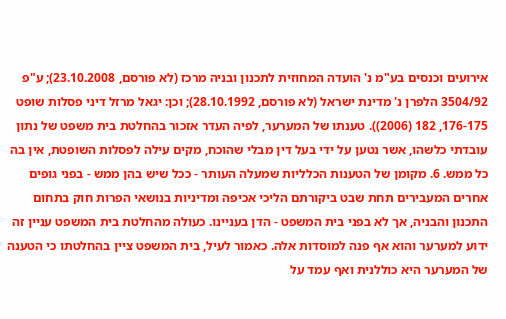אירועים וכנסים בע"מ נ' הועדה המחוזית לתכנון ובניה מרכז (לא פורסם, 23.10.2008); ע"פ 3504/92 הלפרן נ' מדינת ישראל (לא פורסם, 28.10.1992); וכן: יגאל מרזל דיני פסלות שופט 176-175, 182 (2006)). טענתו של המערער, לפיה העדר אזכור בהחלטת בית משפט של נתון עובדתי כלשהו, אשר נטען על ידי בעל דין מבלי שהוכח, מקים עילה לפסלות השופטת, אין בה כל ממש. 6. מקומן של הטענות הכלליות שמעלה העותר - ככל שיש בהן ממש - בפני גופים אחרים המעבירים תחת שבט ביקורתם הליכי אכיפה ומדיניות בנושאי הפרות חוק בתחום התכנון והבניה, אך לא בפני בית המשפט - הדן בעניינו. כעולה מהחלטת בית המשפט עניין זה ידוע למערער והוא אף פנה למוסדות אלה. כאמור לעיל, בית המשפט ציין בהחלטתו כי הטענה של המערער היא כוללנית ואף עמד על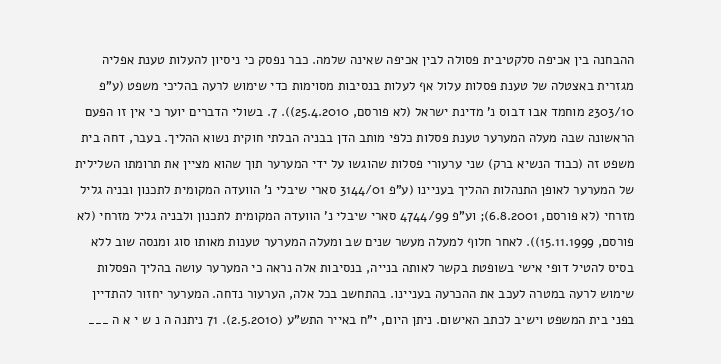ההבחנה בין אכיפה סלקטיבית פסולה לבין אכיפה שאינה שלמה. כבר נפסק כי ניסיון להעלות טענת אפליה מגזרית באצטלה של טענת פסלות עלול אף לעלות בנסיבות מסוימות כדי שימוש לרעה בהליכי משפט (ע"פ 2303/10 מוחמד אבו דבוס נ' מדינת ישראל (לא פורסם, 25.4.2010)). 7. בשולי הדברים יוער כי אין זו הפעם הראשונה שבה מעלה המערער טענת פסלות כלפי מותב הדן בבניה הבלתי חוקית נשוא ההליך. בעבר, דחה בית משפט זה (כבוד הנשיא ברק) שני ערעורי פסלות שהוגשו על ידי המערער תוך שהוא מציין את תרומתו השלילית של המערער לאופן התנהלות ההליך בעניינו (ע"פ 3144/01 סארי שיבלי נ' הוועדה המקומית לתכנון ובניה גליל מזרחי (לא פורסם, 6.8.2001); וע"פ 4744/99 סארי שיבלי נ' הוועדה המקומית לתכנון ולבניה גליל מזרחי (לא פורסם, 15.11.1999)). לאחר חלוף למעלה מעשר שנים שב ומעלה המערער טענות מאותו סוג ומנסה שוב ללא בסיס להטיל דופי אישי בשופטת בקשר לאותה בנייה, בנסיבות אלה נראה כי המערער עושה בהליך הפסלות שימוש לרעה במטרה לעכב את ההכרעה בעניינו. בהתחשב בכל אלה, הערעור נדחה. המערער יחזור להתדיין בפני בית המשפט וישיב לכתב האישום. ניתן היום, י"ח באייר התש"ע (2.5.2010). 71 ניתנה ה נ ש י א ה ___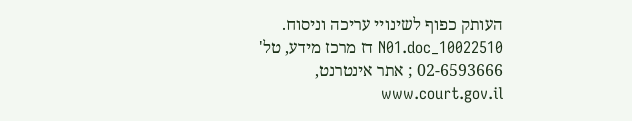העותק כפוף לשינויי עריכה וניסוח. 10022510_N01.doc דז מרכז מידע, טל' 02-6593666 ; אתר אינטרנט, www.court.gov.il